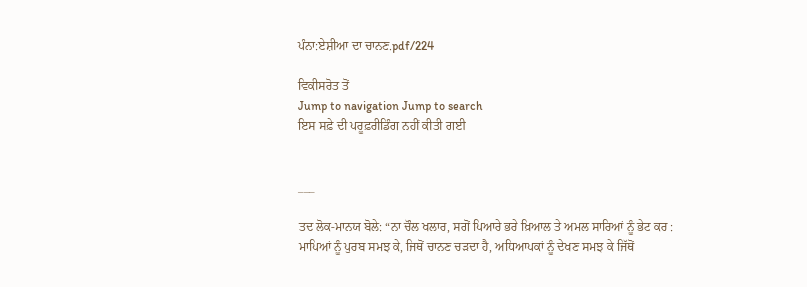ਪੰਨਾ:ਏਸ਼ੀਆ ਦਾ ਚਾਨਣ.pdf/224

ਵਿਕੀਸਰੋਤ ਤੋਂ
Jump to navigation Jump to search
ਇਸ ਸਫ਼ੇ ਦੀ ਪਰੂਫ਼ਰੀਡਿੰਗ ਨਹੀਂ ਕੀਤੀ ਗਈ


___

ਤਦ ਲੋਕ-ਮਾਨਯ ਬੋਲੇ: “ਨਾ ਚੌਲ ਖਲਾਰ, ਸਗੋਂ ਪਿਆਰੇ ਭਰੇ ਖ਼ਿਆਲ ਤੇ ਅਮਲ ਸਾਰਿਆਂ ਨੂੰ ਭੇਟ ਕਰ : ਮਾਪਿਆਂ ਨੂੰ ਪੁਰਬ ਸਮਝ ਕੇ, ਜਿਥੋਂ ਚਾਨਣ ਚੜਦਾ ਹੈ, ਅਧਿਆਪਕਾਂ ਨੂੰ ਦੇਖਣ ਸਮਝ ਕੇ ਜਿੱਥੋਂ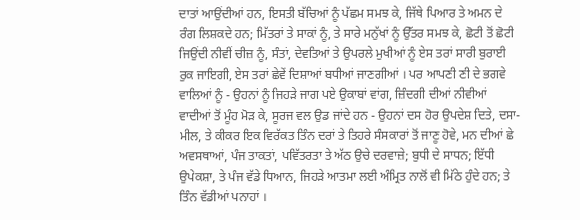ਦਾਤਾਂ ਆਉਂਦੀਆਂ ਹਨ, ਇਸਤੀ ਬੱਚਿਆਂ ਨੂੰ ਪੱਛਮ ਸਮਝ ਕੇ, ਜਿੱਥੇ ਪਿਆਰ ਤੇ ਅਮਨ ਦੇ ਰੰਗ ਲਿਸ਼ਕਦੇ ਹਨ; ਮਿੱਤਰਾਂ ਤੇ ਸਾਕਾਂ ਨੂੰ, ਤੇ ਸਾਰੇ ਮਨੁੱਖਾਂ ਨੂੰ ਉੱਤਰ ਸਮਝ ਕੇ, ਛੋਟੀ ਤੋਂ ਛੋਟੀ ਜਿਉਂਦੀ ਨੀਵੀਂ ਚੀਜ਼ ਨੂੰ, ਸੰਤਾਂ, ਦੇਵਤਿਆਂ ਤੇ ਉਪਰਲੇ ਮੁਖੀਆਂ ਨੂੰ ਏਸ ਤਰਾਂ ਸਾਰੀ ਬੁਰਾਈ ਰੁਕ ਜਾਇਗੀ, ਏਸ ਤਰਾਂ ਛੇਵੇਂ ਦਿਸ਼ਾਆਂ ਬਧੀਆਂ ਜਾਣਗੀਆਂ । ਪਰ ਆਪਣੀ ਣੀ ਦੇ ਭਗਵੇ ਵਾਲਿਆਂ ਨੂੰ - ਉਹਨਾਂ ਨੂੰ ਜਿਹੜੇ ਜਾਗ ਪਏ ਉਕਾਬਾਂ ਵਾਂਗ, ਜ਼ਿੰਦਗੀ ਦੀਆਂ ਨੀਵੀਆਂ ਵਾਦੀਆਂ ਤੋਂ ਮੂੰਹ ਮੋੜ ਕੇ, ਸੂਰਜ ਵਲ ਉਡ ਜਾਂਦੇ ਹਨ - ਉਹਨਾਂ ਦਸ ਹੋਰ ਉਪਦੇਸ਼ ਦਿਤੇ, ਦਸਾ-ਮੀਲ, ਤੇ ਕੀਕਰ ਇਕ ਵਿਰੱਕਤ ਤਿੰਨ ਦਰਾਂ ਤੇ ਤਿਹਰੇ ਸੰਸਕਾਰਾਂ ਤੋਂ ਜਾਣੂ ਹੋਵੇ, ਮਨ ਦੀਆਂ ਛੇ ਅਵਸਥਾਆਂ, ਪੰਜ ਤਾਕਤਾਂ, ਪਵਿੱਤਰਤਾ ਤੇ ਅੱਠ ਉਚੇ ਦਰਵਾਜ਼ੇ; ਬੁਧੀ ਦੇ ਸਾਧਨ; ਇੱਧੀ ਉਪੇਕਸ਼ਾ, ਤੇ ਪੰਜ ਵੱਡੇ ਧਿਆਨ, ਜਿਹੜੇ ਆਤਮਾ ਲਈ ਅੰਮ੍ਰਿਤ ਨਾਲੋਂ ਵੀ ਮਿੱਠੇ ਹੁੰਦੇ ਹਨ; ਤੇ ਤਿੰਨ ਵੱਡੀਆਂ ਪਨਾਹਾਂ ।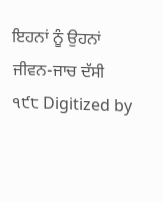ਇਹਨਾਂ ਨੂੰ ਉਹਨਾਂ ਜੀਵਨ-ਜਾਚ ਦੱਸੀ ੧੯੮ Digitized by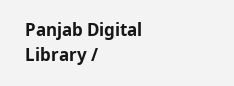Panjab Digital Library /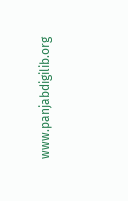www.panjabdigilib.org